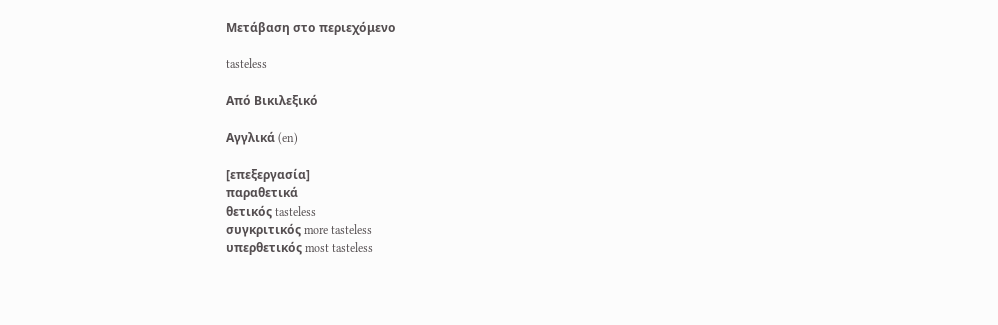Μετάβαση στο περιεχόμενο

tasteless

Από Βικιλεξικό

Αγγλικά (en)

[επεξεργασία]
παραθετικά
θετικός tasteless
συγκριτικός more tasteless
υπερθετικός most tasteless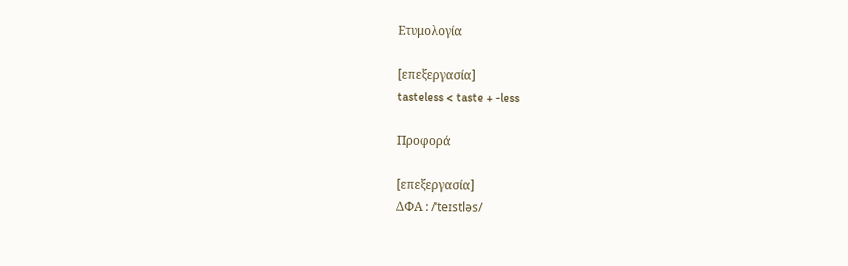Ετυμολογία

[επεξεργασία]
tasteless < taste + -less

Προφορά

[επεξεργασία]
ΔΦΑ : /ˈteɪstləs/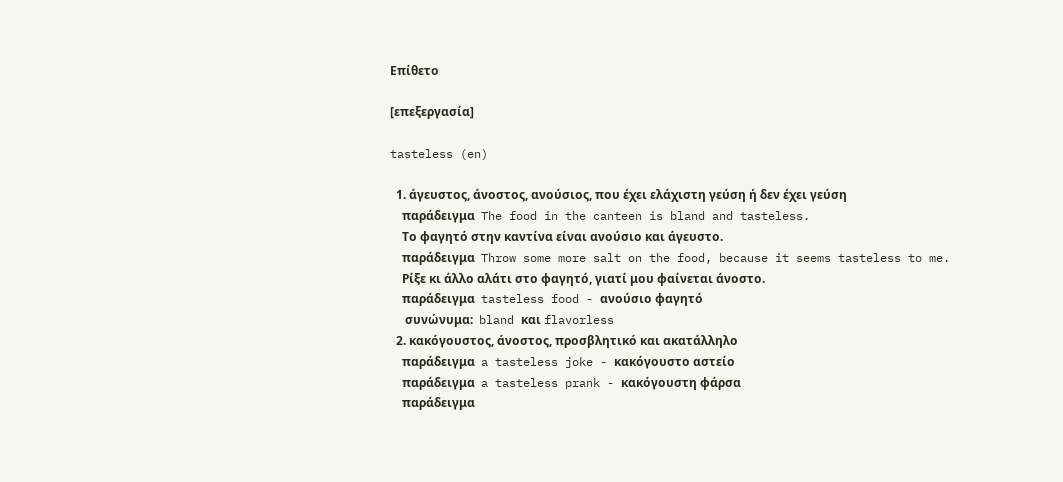Επίθετο

[επεξεργασία]

tasteless (en)

  1. άγευστος, άνοστος, ανούσιος, που έχει ελάχιστη γεύση ή δεν έχει γεύση
    παράδειγμα  The food in the canteen is bland and tasteless.
    Το φαγητό στην καντίνα είναι ανούσιο και άγευστο.
    παράδειγμα  Throw some more salt on the food, because it seems tasteless to me.
    Ρίξε κι άλλο αλάτι στο φαγητό, γιατί μου φαίνεται άνοστο.
    παράδειγμα  tasteless food - ανούσιο φαγητό
     συνώνυμα:  bland και flavorless
  2. κακόγουστος, άνοστος, προσβλητικό και ακατάλληλο
    παράδειγμα  a tasteless joke - κακόγουστο αστείο
    παράδειγμα  a tasteless prank - κακόγουστη φάρσα
    παράδειγμα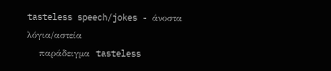tasteless speech/jokes - άνοστα λόγια/αστεία
    παράδειγμα  tasteless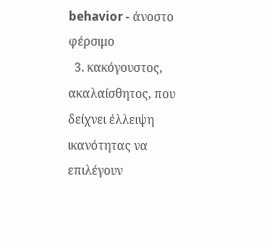behavior - άνοστο φέρσιμο
  3. κακόγουστος, ακαλαίσθητος, που δείχνει έλλειψη ικανότητας να επιλέγουν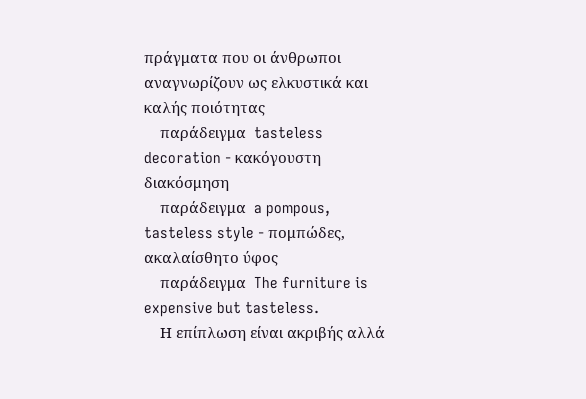πράγματα που οι άνθρωποι αναγνωρίζουν ως ελκυστικά και καλής ποιότητας
    παράδειγμα  tasteless decoration - κακόγουστη διακόσμηση
    παράδειγμα  a pompous, tasteless style - πομπώδες, ακαλαίσθητο ύφος
    παράδειγμα  The furniture is expensive but tasteless.
    Η επίπλωση είναι ακριβής αλλά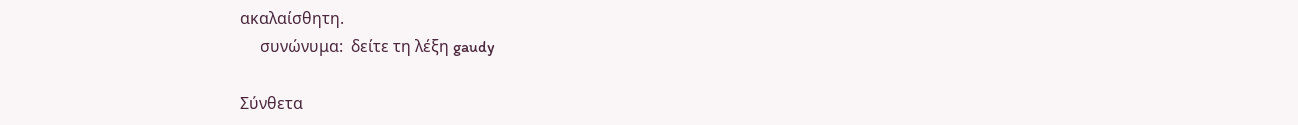ακαλαίσθητη.
     συνώνυμα:  δείτε τη λέξη gaudy

Σύνθετα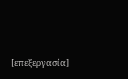[επεξεργασία]